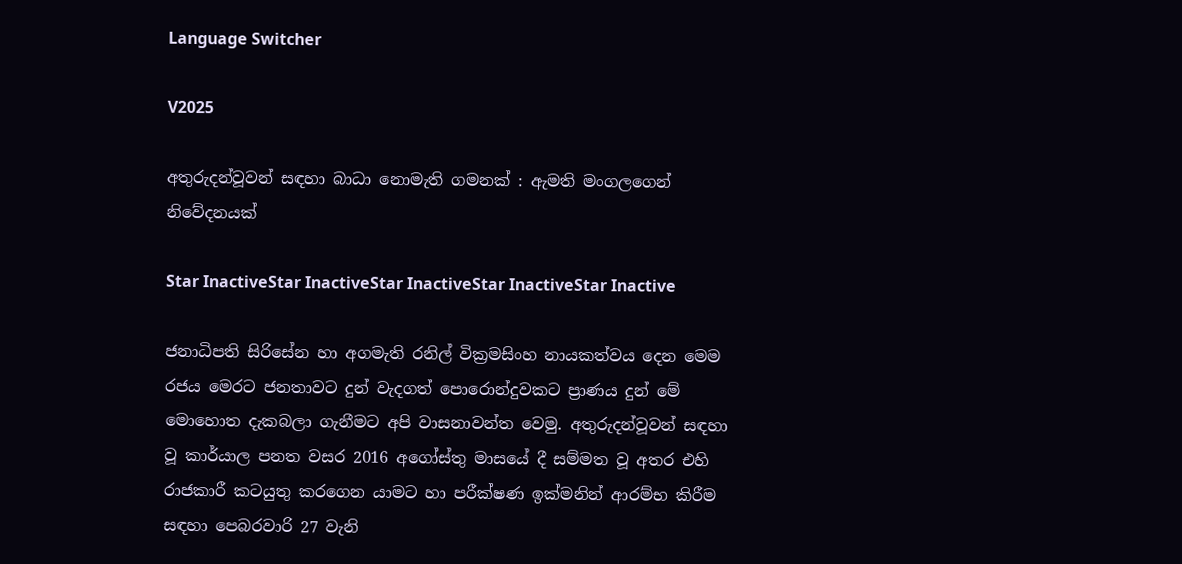Language Switcher

V2025

අතුරුදන්වූවන් සඳහා බාධා නොමැති ගමනක් : ඇමති මංගලගෙන් නිවේදනයක්

Star InactiveStar InactiveStar InactiveStar InactiveStar Inactive

ජනාධිපති සිරිසේන හා අගමැති රනිල් වික්‍රමසිංහ නායකත්වය දෙන මෙම රජය මෙරට ජනතාවට දුන් වැදගත් පොරොන්දුවකට ප්‍රාණය දුන් මේ මොහොත දැකබලා ගැනීමට අපි වාසනාවන්ත වෙමු. අතුරුදන්වූවන් සඳහා වූ කාර්යාල පනත වසර 2016 අගෝස්තු මාසයේ දී සම්මත වූ අතර එහි රාජකාරී කටයුතු කරගෙන යාමට හා පරීක්ෂණ ඉක්මනින් ආරම්භ කිරීම සඳහා පෙබරවාරි 27 වැනි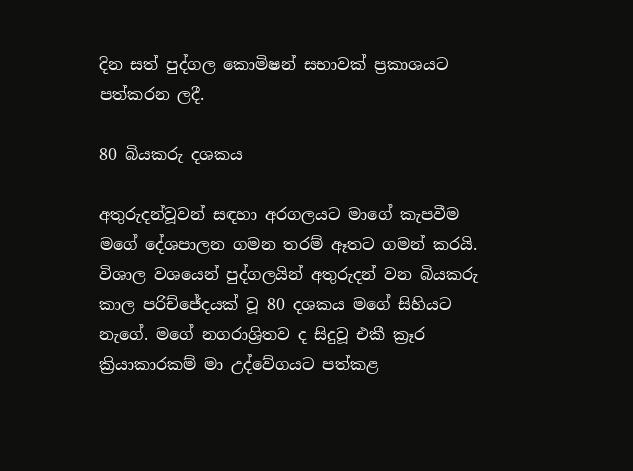දින සත් පුද්ගල කොමිෂන් සභාවක් ප්‍රකාශයට පත්කරන ලදී.

80 බියකරු දශකය

අතුරුදන්වූවන් සඳහා අරගලයට මාගේ කැපවීම මගේ දේශපාලන ගමන තරම් ඈතට ගමන් කරයි. විශාල වශයෙන් පුද්ගලයින් අතුරුදන් වන බියකරු කාල පරිච්ජේදයක් වූ 80 දශකය මගේ සිහියට නැගේ. මගේ නගරාශ්‍රිතව ද සිදුවූ එකී ක්‍රෑර ක්‍රියාකාරකම් මා උද්වේගයට පත්කළ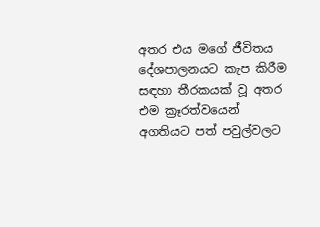අතර එය මගේ ජීවිතය දේශපාලනයට කැප කිරීම සඳහා තීරකයක් වූ අතර එම ක්‍රෑරත්වයෙන් අගතියට පත් පවුල්වලට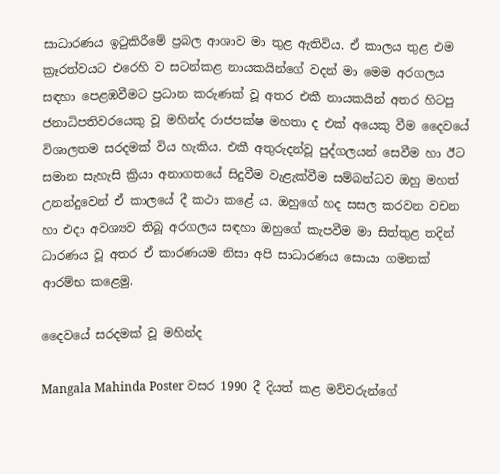සාධාරණය ඉටුකිරීමේ ප්‍රබල ආශාව මා තුළ ඇතිවිය. ඒ කාලය තුළ එම ක්‍රෑරත්වයට එරෙහි ව සටන්කළ නායකයින්ගේ වදන් මා මෙම අරගලය සඳහා පෙළඹවීමට ප්‍රධාන කරුණක් වූ අතර එකී නායකයින් අතර හිටපු ජනාධිපතිවරයෙකු වූ මහින්ද රාජපක්ෂ මහතා ද එක් අයෙකු වීම දෛවයේ විශාලතම සරදමක් විය හැකිය. එකී අතුරුදන්වූ පුද්ගලයන් සෙවීම හා ඊට සමාන සැහැසි ක්‍රියා අනාගතයේ සිදුවීම වැළැක්වීම සම්බන්ධව ඔහු මහත් උනන්දුවෙන් ඒ කාලයේ දී කථා කළේ ය. ඔහුගේ හද සසල කරවන වචන හා එදා අවශ්‍යව තිබූ අරගලය සඳහා ඔහුගේ කැපවීම මා සිත්තුළ තදින් ධාරණය වූ අතර ඒ කාරණයම නිසා අපි සාධාරණය සොයා ගමනක් ආරම්භ කළෙමු.

දෛවයේ සරදමක් වූ මහින්ද

Mangala Mahinda Poster වසර 1990 දී දියත් කළ මව්වරුන්ගේ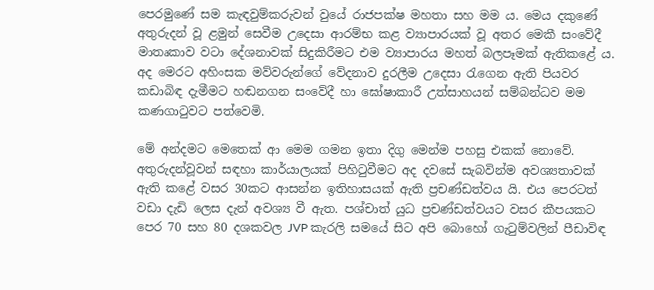පෙරමුණේ සම කැඳවුම්කරුවන් වුයේ රාජපක්ෂ මහතා සහ මම ය. මෙය දකුණේ අතුරුදන් වූ ළමුන් සෙවීම උදෙසා ආරම්භ කළ ව්‍යාපාරයක් වූ අතර මෙකී සංවේදී මාතෘකාව වටා දේශනාවක් සිදුකිරීමට එම ව්‍යාපාරය මහත් බලපෑමක් ඇතිකළේ ය. අද මෙරට අහිංසක මව්වරුන්ගේ වේදනාව දුරලීම උදෙසා රැගෙන ඇති පියවර කඩාබිඳ දැමීමට හඬනගන සංවේදී හා ඝෝෂාකාරී උත්සාහයන් සම්බන්ධව මම කණගාටුවට පත්වෙමි.

මේ අන්දමට මෙතෙක් ආ මෙම ගමන ඉතා දිගු මෙන්ම පහසු එකක් නොවේ. අතුරුදන්වූවන් සඳහා කාර්යාලයක් පිහිටුවීමට අද දවසේ සැබවින්ම අවශ්‍යතාවක් ඇති කළේ වසර 30කට ආසන්න ඉතිහාසයක් ඇති ප්‍රචණ්ඩත්වය යි. එය පෙරටත් වඩා දැඩි ලෙස දැන් අවශ්‍ය වී ඇත. පශ්චාත් යුධ ප්‍රචණ්ඩත්වයට වසර කීපයකට පෙර 70 සහ 80 දශකවල JVP කැරලි සමයේ සිට අපි බොහෝ ගැටුම්වලින් පීඩාවිඳ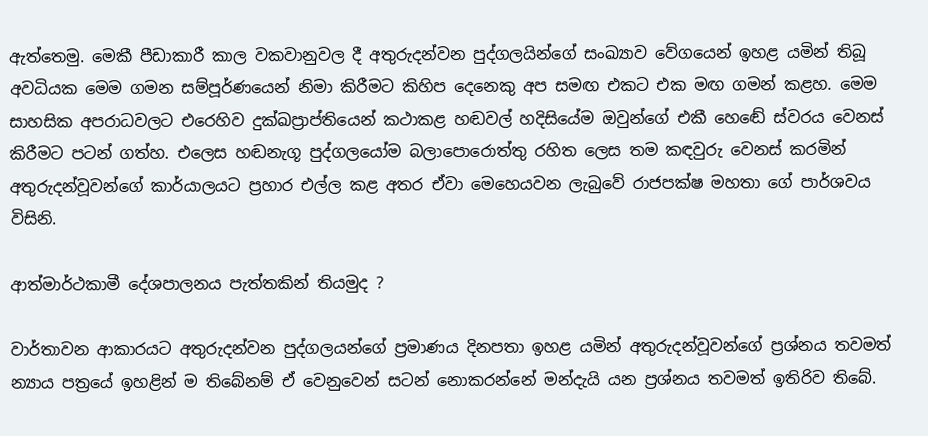ඇත්තෙමු. මෙකී පීඩාකාරී කාල වකවානුවල දී අතුරුදන්වන පුද්ගලයින්ගේ සංඛ්‍යාව වේගයෙන් ඉහළ යමින් තිබූ අවධියක මෙම ගමන සම්පූර්ණයෙන් නිමා කිරීමට කිහිප දෙනෙකු අප සමඟ එකට එක මඟ ගමන් කළහ. මෙම සාහසික අපරාධවලට එරෙහිව දුක්ඛප්‍රාප්තියෙන් කථාකළ හඬවල් හදිසියේම ඔවුන්ගේ එකී හෙඬේ ස්වරය වෙනස් කිරීමට පටන් ගත්හ. එලෙස හඬනැගූ පුද්ගලයෝම බලාපොරොත්තු රහිත ලෙස තම කඳවුරු වෙනස් කරමින් අතුරුදන්වූවන්ගේ කාර්යාලයට ප්‍රහාර එල්ල කළ අතර ඒවා මෙහෙයවන ලැබුවේ රාජපක්ෂ මහතා ගේ පාර්ශවය විසිනි.

ආත්මාර්ථකාමී දේශපාලනය පැත්තකින් තියමුද ?

වාර්තාවන ආකාරයට අතුරුදන්වන පුද්ගලයන්ගේ ප්‍රමාණය දිනපතා ඉහළ යමින් අතුරුදන්වූවන්ගේ ප්‍රශ්නය තවමත් න්‍යාය පත්‍රයේ ඉහළින් ම තිබේනම් ඒ වෙනුවෙන් සටන් නොකරන්නේ මන්දැයි යන ප්‍රශ්නය තවමත් ඉතිරිව තිබේ.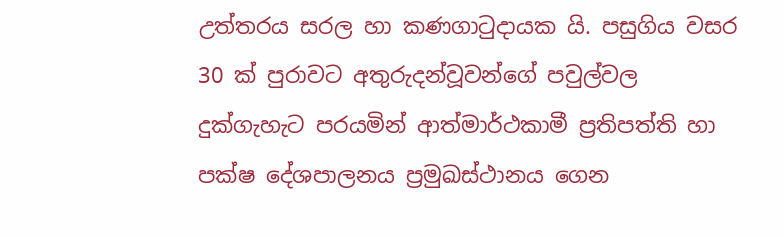උත්තරය සරල හා කණගාටුදායක යි. පසුගිය වසර 30 ක් පුරාවට අතුරුදන්වූවන්ගේ පවුල්වල දුක්ගැහැට පරයමින් ආත්මාර්ථකාමී ප්‍රතිපත්ති හා පක්ෂ දේශපාලනය ප්‍රමුඛස්ථානය ගෙන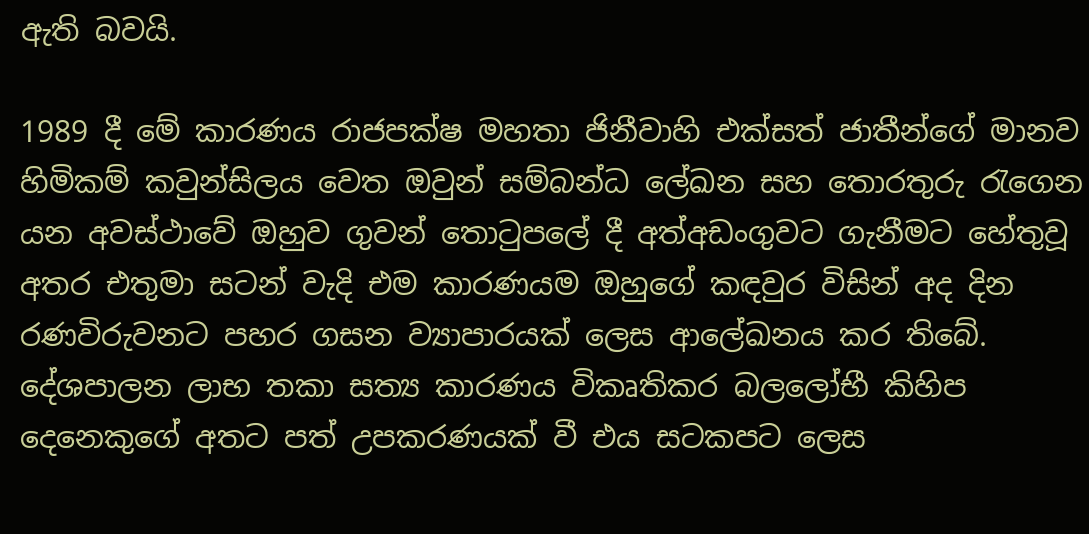ඇති බවයි.

1989 දී මේ කාරණය රාජපක්ෂ මහතා ජිනීවාහි එක්සත් ජාතීන්ගේ මානව හිමිකම් කවුන්සිලය වෙත ඔවුන් සම්බන්ධ ලේඛන සහ තොරතුරු රැගෙන යන අවස්ථාවේ ඔහුව ගුවන් තොටුපලේ දී අත්අඩංගුවට ගැනීමට හේතුවූ අතර එතුමා සටන් වැදි එම කාරණයම ඔහුගේ කඳවුර විසින් අද දින රණවිරුවනට පහර ගසන ව්‍යාපාරයක් ලෙස ආලේඛනය කර තිබේ. දේශපාලන ලාභ තකා සත්‍ය කාරණය විකෘතිකර බලලෝභී කිහිප දෙනෙකුගේ අතට පත් උපකරණයක් වී එය සටකපට ලෙස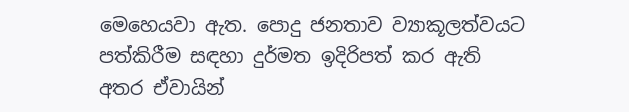මෙහෙයවා ඇත. පොදු ජනතාව ව්‍යාකූලත්වයට පත්කිරීම සඳහා දුර්මත ඉදිරිපත් කර ඇති අතර ඒවායින්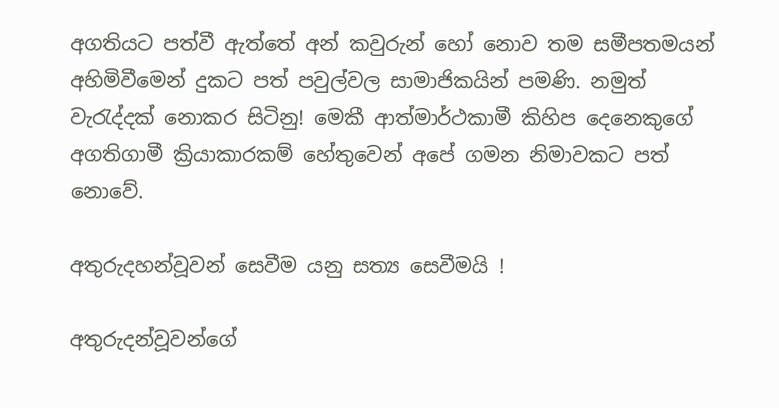අගතියට පත්වී ඇත්තේ අන් කවුරුන් හෝ නොව තම සමීපතමයන් අහිමිවීමෙන් දුකට පත් පවුල්වල සාමාජිකයින් පමණි. නමුත් වැරැද්දක් නොකර සිටිනු! මෙකී ආත්මාර්ථකාමී කිහිප දෙනෙකුගේ අගතිගාමී ක්‍රියාකාරකම් හේතුවෙන් අපේ ගමන නිමාවකට පත් නොවේ.

අතුරුදහන්වූවන් සෙවීම යනු සත්‍ය සෙවීමයි !

අතුරුදන්වූවන්ගේ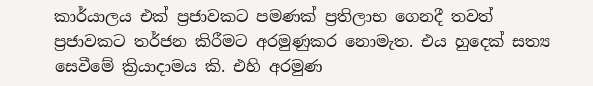කාර්යාලය එක් ප්‍රජාවකට පමණක් ප්‍රතිලාභ ගෙනදී තවත් ප්‍රජාවකට තර්ජන කිරීමට අරමුණුකර නොමැත. එය හුදෙක් සත්‍ය සෙවීමේ ක්‍රියාදාමය කි. එහි අරමුණ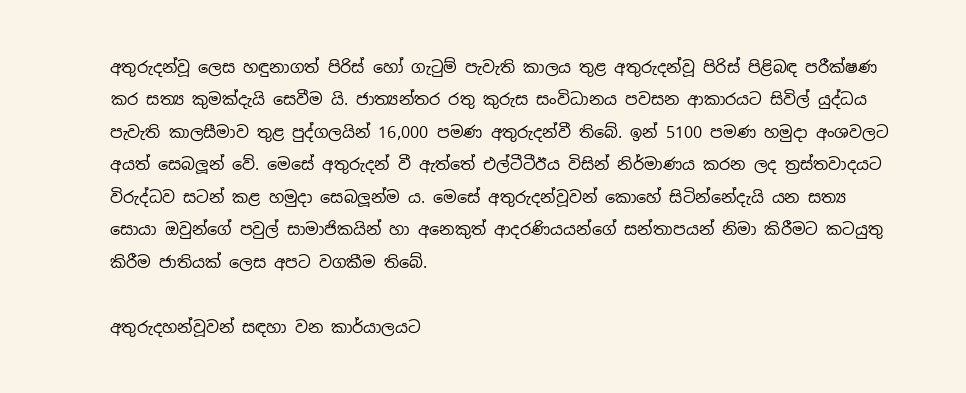අතුරුදන්වූ ලෙස හඳුනාගත් පිරිස් හෝ ගැටුම් පැවැති කාලය තුළ අතුරුදන්වූ පිරිස් පිළිබඳ පරීක්ෂණ කර සත්‍ය කුමක්දැයි සෙවීම යි. ජාත්‍යන්තර රතු කුරුස සංවිධානය පවසන ආකාරයට සිවිල් යුද්ධය පැවැති කාලසීමාව තුළ පුද්ගලයින් 16,000 පමණ අතුරුදන්වී තිබේ. ඉන් 5100 පමණ හමුදා අංශවලට අයත් සෙබලූන් වේ. මෙසේ අතුරුදන් වී ඇත්තේ එල්ටීටීඊය විසින් නිර්මාණය කරන ලද ත්‍රස්තවාදයට විරුද්ධව සටන් කළ හමුදා සෙබලූන්ම ය. මෙසේ අතුරුදන්වූවන් කොහේ සිටින්නේදැයි යන සත්‍ය සොයා ඔවුන්ගේ පවුල් සාමාජිකයින් හා අනෙකුත් ආදරණියයන්ගේ සන්තාපයන් නිමා කිරීමට කටයුතු කිරීම ජාතියක් ලෙස අපට වගකීම තිබේ.

අතුරුදහන්වූවන් සඳහා වන කාර්යාලයට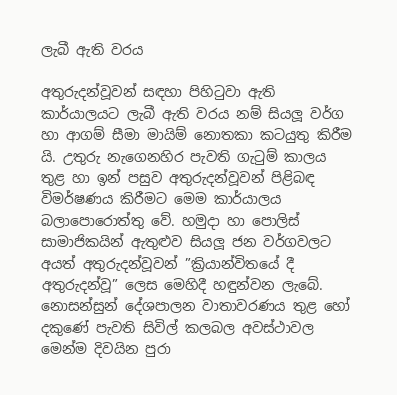ලැබී ඇති වරය

අතුරුදන්වූවන් සඳහා පිහිටුවා ඇති කාර්යාලයට ලැබී ඇති වරය නම් සියලූ වර්ග හා ආගම් සීමා මායිම් නොතකා කටයුතු කිරීම යි. උතුරු නැගෙනහිර පැවති ගැටුම් කාලය තුළ හා ඉන් පසුව අතුරුදන්වූවන් පිළිබඳ විමර්ෂණය කිරීමට මෙම කාර්යාලය බලාපොරොත්තු වේ. හමුදා හා පොලිස් සාමාජිකයින් ඇතුළුව සියලූ ජන වර්ගවලට අයත් අතුරුදන්වූවන් ”ක්‍රියාන්විතයේ දී අතුරුදන්වූ” ලෙස මෙහිදී හඳුන්වන ලැබේ. නොසන්සුන් දේශපාලන වාතාවරණය තුළ හෝ දකුණේ පැවති සිවිල් කලබල අවස්ථාවල මෙන්ම දිවයින පුරා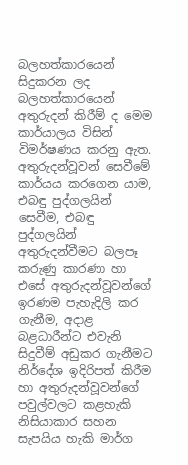බලහත්කාරයෙන් සිදුකරන ලද බලහත්කාරයෙන් අතුරුදන් කිරීම් ද මෙම කාර්යාලය විසින් විමර්ෂණය කරනු ඇත. අතුරුදන්වූවන් සෙවීමේ කාර්යය කරගෙන යාම, එබඳු පුද්ගලයින් සෙවීම, එබඳු පුද්ගලයින් අතුරුදන්වීමට බලපෑ කරුණු කාරණා හා එසේ අතුරුදන්වූවන්ගේ ඉරණම පැහැදිලි කර ගැනීම, අදාළ බළධාරීන්ට එවැනි සිදුවීම් අඩුකර ගැනීමට නිර්දේශ ඉදිරිපත් කිරීම හා අතුරුදන්වූවන්ගේ පවුල්වලට කළහැකි නිසියාකාර සහන සැපයිය හැකි මාර්ග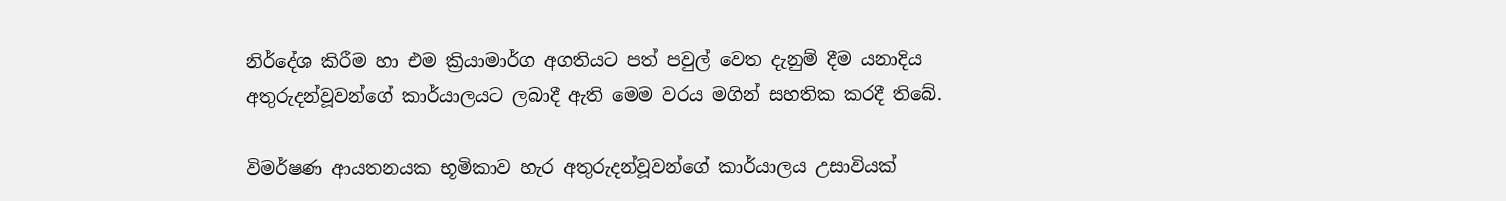නිර්දේශ කිරීම හා එම ක්‍රියාමාර්ග අගතියට පත් පවුල් වෙත දැනුම් දීම යනාදිය අතුරුදන්වූවන්ගේ කාර්යාලයට ලබාදී ඇති මෙම වරය මගින් සහතික කරදී තිබේ.

විමර්ෂණ ආයතනයක භූමිකාව හැර අතුරුදන්වූවන්ගේ කාර්යාලය උසාවියක්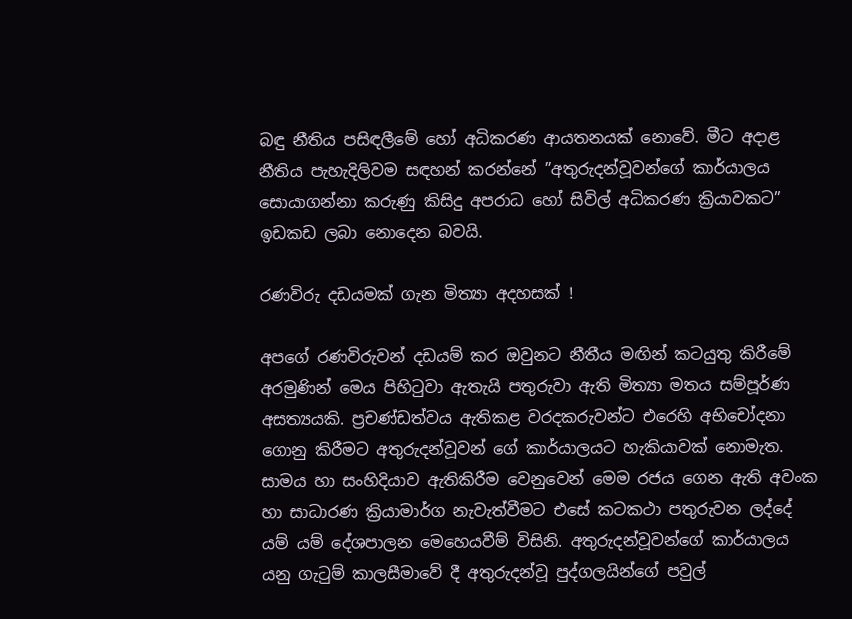බඳු නීතිය පසිඳලීමේ හෝ අධිකරණ ආයතනයක් නොවේ. මීට අදාළ නීතිය පැහැදිලිවම සඳහන් කරන්නේ ”අතුරුදන්වූවන්ගේ කාර්යාලය සොයාගන්නා කරුණු කිසිදු අපරාධ හෝ සිවිල් අධිකරණ ක්‍රියාවකට” ඉඩකඩ ලබා නොදෙන බවයි.

රණවිරු දඩයමක් ගැන මිත්‍යා අදහසක් !

අපගේ රණවිරුවන් දඩයම් කර ඔවුනට නීතීය මඟින් කටයුතු කිරීමේ අරමුණින් මෙය පිහිටුවා ඇතැයි පතුරුවා ඇති මිත්‍යා මතය සම්පූර්ණ අසත්‍යයකි. ප්‍රචණ්ඩත්වය ඇතිකළ වරදකරුවන්ට එරෙහි අභිචෝදනා ගොනු කිරීමට අතුරුදන්වූවන් ගේ කාර්යාලයට හැකියාවක් නොමැත. සාමය හා සංහිදියාව ඇතිකිරීම වෙනුවෙන් මෙම රජය ගෙන ඇති අවංක හා සාධාරණ ක්‍රියාමාර්ග නැවැත්වීමට එසේ කටකථා පතුරුවන ලද්දේ යම් යම් දේශපාලන මෙහෙයවීම් විසිනි. අතුරුදන්වූවන්ගේ කාර්යාලය යනු ගැටුම් කාලසීමාවේ දී අතුරුදන්වූ පුද්ගලයින්ගේ පවුල්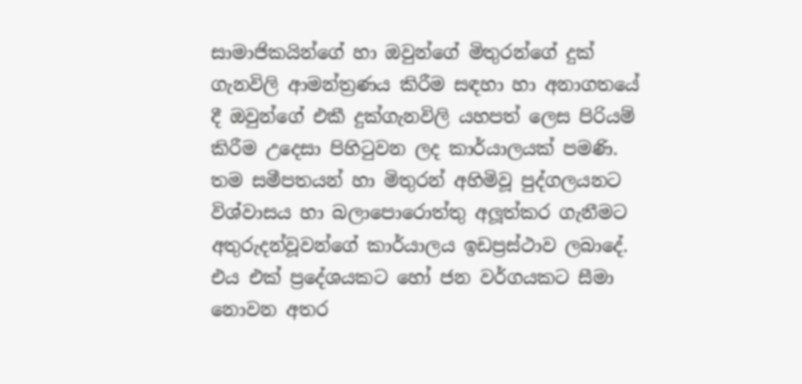සාමාජිකයින්ගේ හා ඔවුන්ගේ මිතුරන්ගේ දුක් ගැනවිලි ආමන්ත්‍රණය කිරීම සඳහා හා අනාගතයේ දී ඔවුන්ගේ එකී දුක්ගැනවිලි යහපත් ලෙස පිරියම් කිරීම උදෙසා පිහිටුවන ලද කාර්යාලයක් පමණි. තම සමීපතයන් හා මිතුරන් අහිමිවූ පුද්ගලයනට විශ්වාසය හා බලාපොරොත්තු අලූත්කර ගැනීමට අතුරුදන්වූවන්ගේ කාර්යාලය ඉඩප්‍රස්ථාව ලබාදේ. එය එක් ප්‍රදේශයකට හෝ ජන වර්ගයකට සීමා නොවන අතර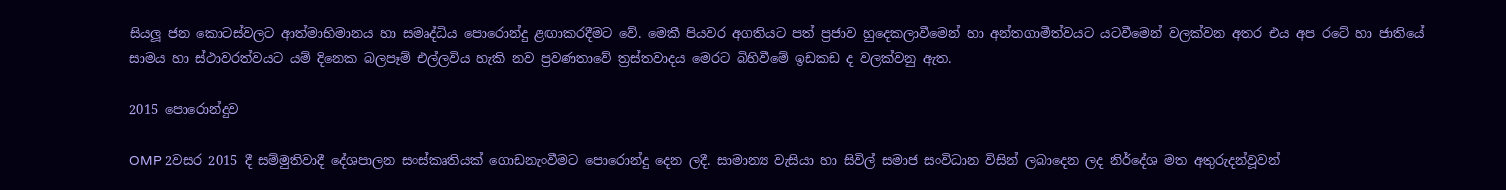සියලූ ජන කොටස්වලට ආත්මාභිමානය හා සමෘද්ධිය පොරොන්දු ළඟාකරදීමට වේ. මෙකී පියවර අගතියට පත් ප්‍රජාව හුදෙකලාවීමෙන් හා අන්තගාමීත්වයට යටවීමෙන් වලක්වන අතර එය අප රටේ හා ජාතියේ සාමය හා ස්ථාවරත්වයට යම් දිනෙක බලපෑම් එල්ලවිය හැකි නව ප්‍රවණතාවේ ත්‍රස්තවාදය මෙරට බිහිවීමේ ඉඩකඩ ද වලක්වනු ඇත.

2015 පොරොන්දුව

OMP 2වසර 2015 දී සම්මුතිවාදී දේශපාලන සංස්කෘතියක් ගොඩනැංවීමට පොරොන්දු දෙන ලදී. සාමාන්‍ය වැසියා හා සිවිල් සමාජ සංවිධාන විසින් ලබාදෙන ලද නිර්දේශ මත අතුරුදන්වූවන්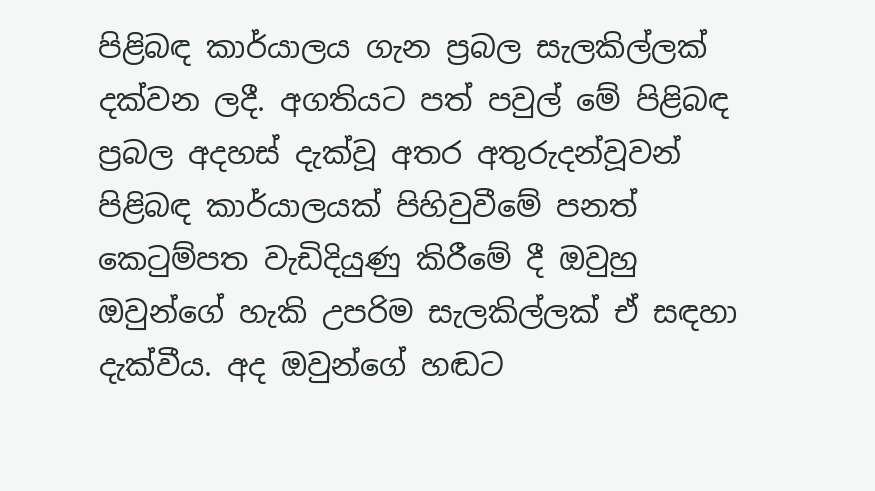පිළිබඳ කාර්යාලය ගැන ප්‍රබල සැලකිල්ලක් දක්වන ලදී. අගතියට පත් පවුල් මේ පිළිබඳ ප්‍රබල අදහස් දැක්වූ අතර අතුරුදන්වූවන් පිළිබඳ කාර්යාලයක් පිහිවුවීමේ පනත් කෙටුම්පත වැඩිදියුණු කිරීමේ දී ඔවුහු ඔවුන්ගේ හැකි උපරිම සැලකිල්ලක් ඒ සඳහා දැක්වීය. අද ඔවුන්ගේ හඬට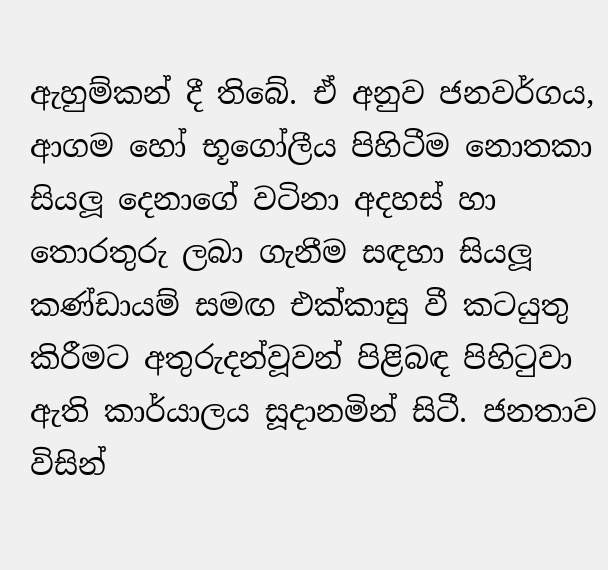ඇහුම්කන් දී තිබේ. ඒ අනුව ජනවර්ගය, ආගම හෝ භූගෝලීය පිහිටීම නොතකා සියලූ දෙනාගේ වටිනා අදහස් හා තොරතුරු ලබා ගැනීම සඳහා සියලූ කණ්ඩායම් සමඟ එක්කාසු වී කටයුතු කිරීමට අතුරුදන්වූවන් පිළිබඳ පිහිටුවා ඇති කාර්යාලය සූදානමින් සිටී. ජනතාව විසින්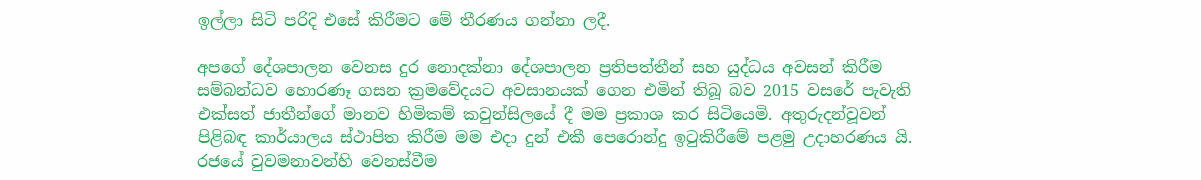ඉල්ලා සිටි පරිදි එසේ කිරීමට මේ තීරණය ගන්නා ලදී.

අපගේ දේශපාලන වෙනස දුර නොදක්නා දේශපාලන ප්‍රතිපත්තීන් සහ යුද්ධය අවසන් කිරීම සම්බන්ධව හොරණෑ ගසන ක්‍රමවේදයට අවසානයක් ගෙන එමින් තිබූ බව 2015 වසරේ පැවැති එක්සත් ජාතීන්ගේ මානව හිමිකම් කවුන්සිලයේ දී මම ප්‍රකාශ කර සිටියෙමි. අතුරුදන්වූවන් පිළිබඳ කාර්යාලය ස්ථාපිත කිරීම මම එදා දුන් එකී පෙරොන්දු ඉටුකිරීමේ පළමු උදාහරණය යි. රජයේ වුවමනාවන්හි වෙනස්වීම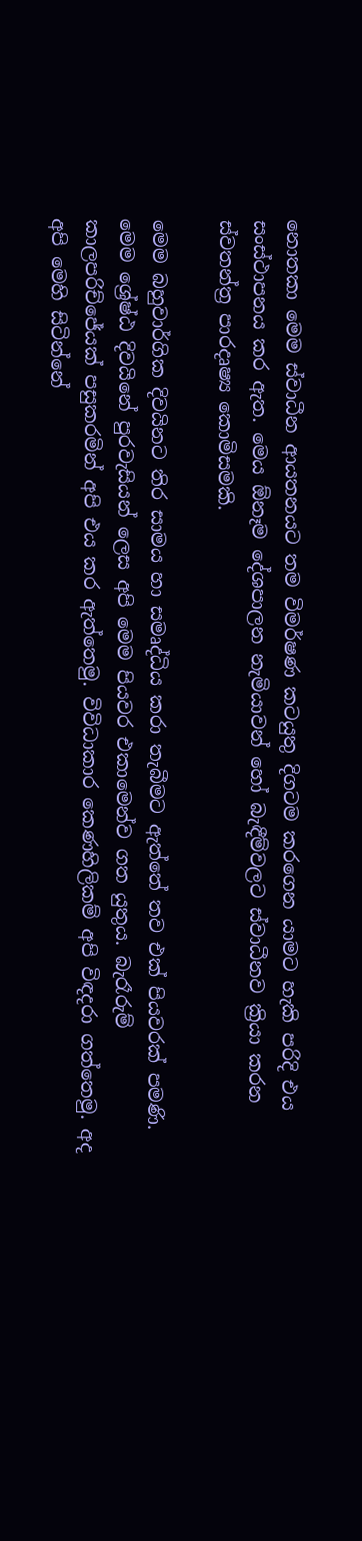නොතකා මෙම ස්වාධීන ආයතනයට තම විමර්ෂණ කටයුතු දිගටම කරගෙන යාමට හැකි පරිදි එය සංස්ථාපනය කර ඇත. මෙය ඕනෑම දේශපාලන නැමියාවන් හෝ බැඳීම්වලට ස්වාධීනව ක්‍රියා කරන ස්වතන්ත්‍ර පාරදෘෂ්‍ය කොමිසමකි.

මෙම බහුවාර්ගික දිවයිනට තිර සාමය හා සමෘද්ධිය කරා තැබීමට ඇත්තේ තව එක් පියවරක් පමණි. මෙම ශ්‍රේෂ්ඨ දිවයිනේ පුරවැසියන් ලෙස අපි මෙම පියවර එකාමෙන්ව ගත යුතුය. බැරෑරුම් කාලපරිච්ජේයක් පසුකරමින් අපි එය කර ඇත්තෙමු. විවිධාකාර කෙණහිලිකම් අපි විඳදරා ගත්තෙමු. අද අපි මෙහි සිටින්නේ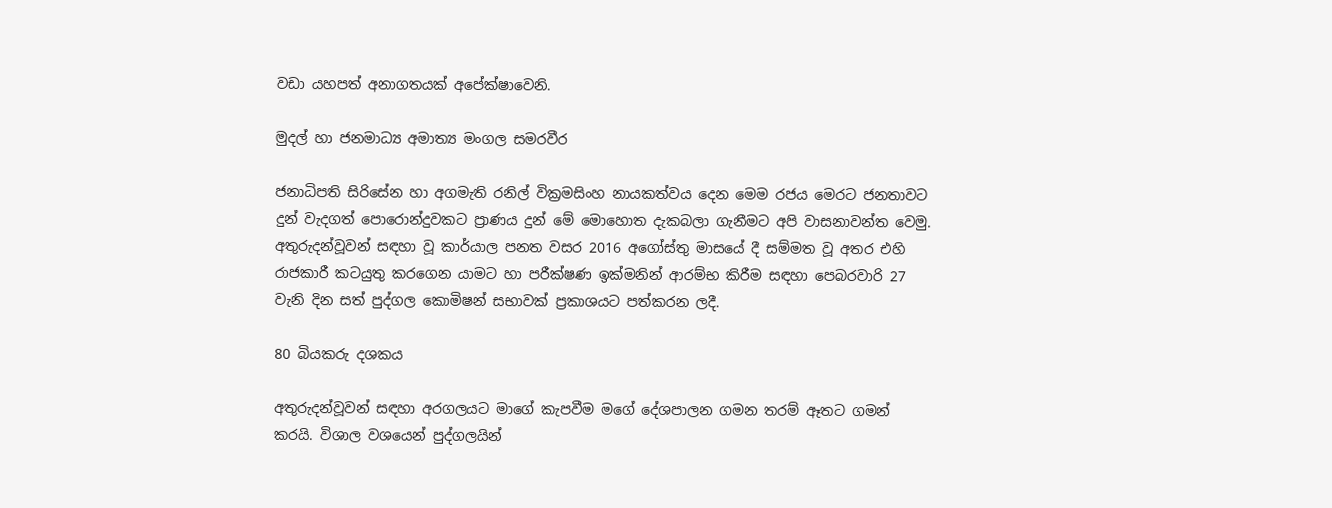වඩා යහපත් අනාගතයක් අපේක්ෂාවෙනි.

මුදල් හා ජනමාධ්‍ය අමාත්‍ය මංගල සමරවීර

ජනාධිපති සිරිසේන හා අගමැති රනිල් වික්‍රමසිංහ නායකත්වය දෙන මෙම රජය මෙරට ජනතාවට දුන් වැදගත් පොරොන්දුවකට ප්‍රාණය දුන් මේ මොහොත දැකබලා ගැනීමට අපි වාසනාවන්ත වෙමු. අතුරුදන්වූවන් සඳහා වූ කාර්යාල පනත වසර 2016 අගෝස්තු මාසයේ දී සම්මත වූ අතර එහි රාජකාරී කටයුතු කරගෙන යාමට හා පරීක්ෂණ ඉක්මනින් ආරම්භ කිරීම සඳහා පෙබරවාරි 27 වැනි දින සත් පුද්ගල කොමිෂන් සභාවක් ප්‍රකාශයට පත්කරන ලදී.

80 බියකරු දශකය

අතුරුදන්වූවන් සඳහා අරගලයට මාගේ කැපවීම මගේ දේශපාලන ගමන තරම් ඈතට ගමන් කරයි. විශාල වශයෙන් පුද්ගලයින්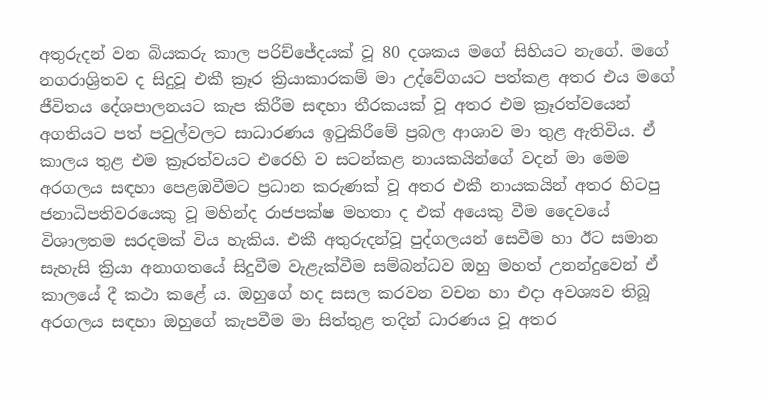අතුරුදන් වන බියකරු කාල පරිච්ජේදයක් වූ 80 දශකය මගේ සිහියට නැගේ. මගේ නගරාශ්‍රිතව ද සිදුවූ එකී ක්‍රෑර ක්‍රියාකාරකම් මා උද්වේගයට පත්කළ අතර එය මගේ ජීවිතය දේශපාලනයට කැප කිරීම සඳහා තීරකයක් වූ අතර එම ක්‍රෑරත්වයෙන් අගතියට පත් පවුල්වලට සාධාරණය ඉටුකිරීමේ ප්‍රබල ආශාව මා තුළ ඇතිවිය. ඒ කාලය තුළ එම ක්‍රෑරත්වයට එරෙහි ව සටන්කළ නායකයින්ගේ වදන් මා මෙම අරගලය සඳහා පෙළඹවීමට ප්‍රධාන කරුණක් වූ අතර එකී නායකයින් අතර හිටපු ජනාධිපතිවරයෙකු වූ මහින්ද රාජපක්ෂ මහතා ද එක් අයෙකු වීම දෛවයේ විශාලතම සරදමක් විය හැකිය. එකී අතුරුදන්වූ පුද්ගලයන් සෙවීම හා ඊට සමාන සැහැසි ක්‍රියා අනාගතයේ සිදුවීම වැළැක්වීම සම්බන්ධව ඔහු මහත් උනන්දුවෙන් ඒ කාලයේ දී කථා කළේ ය. ඔහුගේ හද සසල කරවන වචන හා එදා අවශ්‍යව තිබූ අරගලය සඳහා ඔහුගේ කැපවීම මා සිත්තුළ තදින් ධාරණය වූ අතර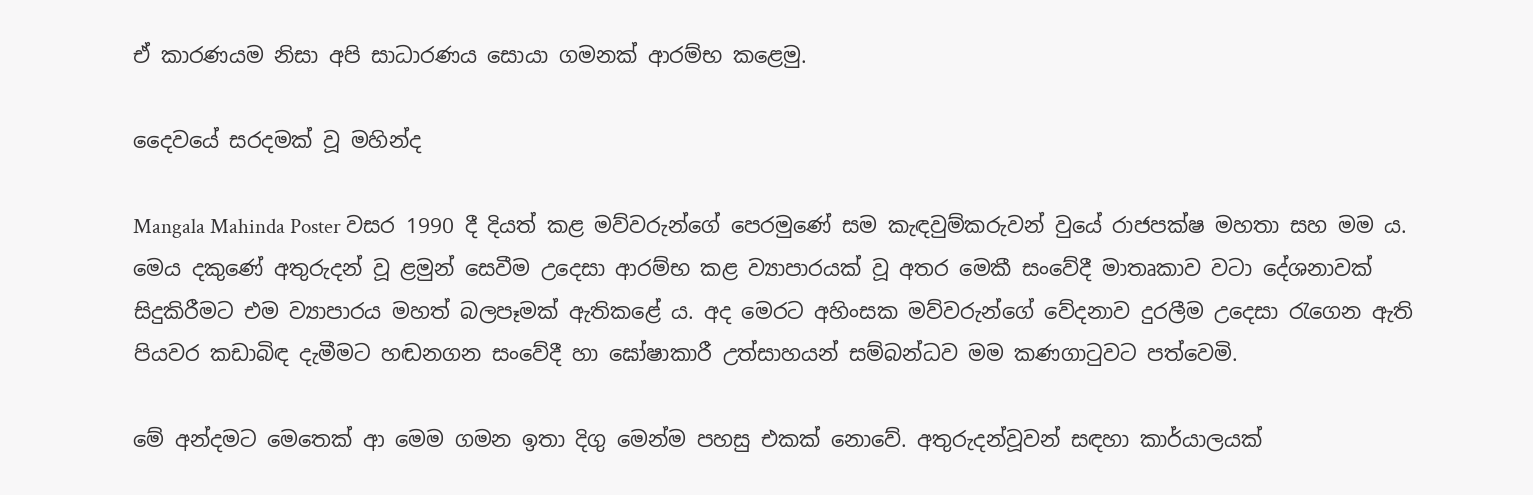ඒ කාරණයම නිසා අපි සාධාරණය සොයා ගමනක් ආරම්භ කළෙමු.

දෛවයේ සරදමක් වූ මහින්ද

Mangala Mahinda Poster වසර 1990 දී දියත් කළ මව්වරුන්ගේ පෙරමුණේ සම කැඳවුම්කරුවන් වුයේ රාජපක්ෂ මහතා සහ මම ය. මෙය දකුණේ අතුරුදන් වූ ළමුන් සෙවීම උදෙසා ආරම්භ කළ ව්‍යාපාරයක් වූ අතර මෙකී සංවේදී මාතෘකාව වටා දේශනාවක් සිදුකිරීමට එම ව්‍යාපාරය මහත් බලපෑමක් ඇතිකළේ ය. අද මෙරට අහිංසක මව්වරුන්ගේ වේදනාව දුරලීම උදෙසා රැගෙන ඇති පියවර කඩාබිඳ දැමීමට හඬනගන සංවේදී හා ඝෝෂාකාරී උත්සාහයන් සම්බන්ධව මම කණගාටුවට පත්වෙමි.

මේ අන්දමට මෙතෙක් ආ මෙම ගමන ඉතා දිගු මෙන්ම පහසු එකක් නොවේ. අතුරුදන්වූවන් සඳහා කාර්යාලයක්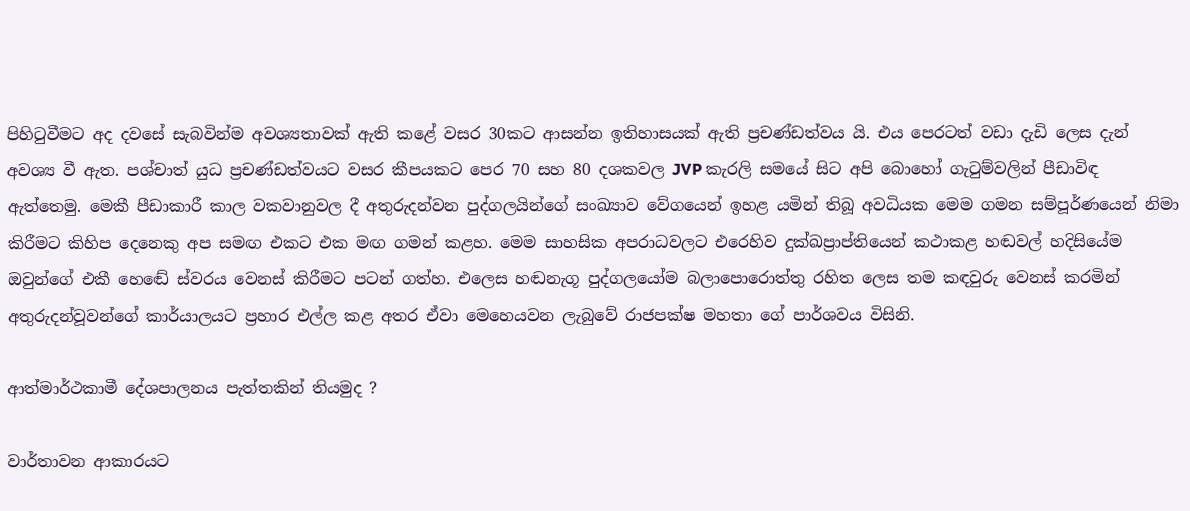පිහිටුවීමට අද දවසේ සැබවින්ම අවශ්‍යතාවක් ඇති කළේ වසර 30කට ආසන්න ඉතිහාසයක් ඇති ප්‍රචණ්ඩත්වය යි. එය පෙරටත් වඩා දැඩි ලෙස දැන් අවශ්‍ය වී ඇත. පශ්චාත් යුධ ප්‍රචණ්ඩත්වයට වසර කීපයකට පෙර 70 සහ 80 දශකවල JVP කැරලි සමයේ සිට අපි බොහෝ ගැටුම්වලින් පීඩාවිඳ ඇත්තෙමු. මෙකී පීඩාකාරී කාල වකවානුවල දී අතුරුදන්වන පුද්ගලයින්ගේ සංඛ්‍යාව වේගයෙන් ඉහළ යමින් තිබූ අවධියක මෙම ගමන සම්පූර්ණයෙන් නිමා කිරීමට කිහිප දෙනෙකු අප සමඟ එකට එක මඟ ගමන් කළහ. මෙම සාහසික අපරාධවලට එරෙහිව දුක්ඛප්‍රාප්තියෙන් කථාකළ හඬවල් හදිසියේම ඔවුන්ගේ එකී හෙඬේ ස්වරය වෙනස් කිරීමට පටන් ගත්හ. එලෙස හඬනැගූ පුද්ගලයෝම බලාපොරොත්තු රහිත ලෙස තම කඳවුරු වෙනස් කරමින් අතුරුදන්වූවන්ගේ කාර්යාලයට ප්‍රහාර එල්ල කළ අතර ඒවා මෙහෙයවන ලැබුවේ රාජපක්ෂ මහතා ගේ පාර්ශවය විසිනි.

ආත්මාර්ථකාමී දේශපාලනය පැත්තකින් තියමුද ?

වාර්තාවන ආකාරයට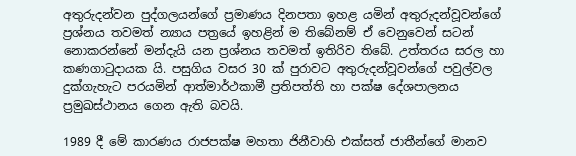අතුරුදන්වන පුද්ගලයන්ගේ ප්‍රමාණය දිනපතා ඉහළ යමින් අතුරුදන්වූවන්ගේ ප්‍රශ්නය තවමත් න්‍යාය පත්‍රයේ ඉහළින් ම තිබේනම් ඒ වෙනුවෙන් සටන් නොකරන්නේ මන්දැයි යන ප්‍රශ්නය තවමත් ඉතිරිව තිබේ. උත්තරය සරල හා කණගාටුදායක යි. පසුගිය වසර 30 ක් පුරාවට අතුරුදන්වූවන්ගේ පවුල්වල දුක්ගැහැට පරයමින් ආත්මාර්ථකාමී ප්‍රතිපත්ති හා පක්ෂ දේශපාලනය ප්‍රමුඛස්ථානය ගෙන ඇති බවයි.

1989 දී මේ කාරණය රාජපක්ෂ මහතා ජිනීවාහි එක්සත් ජාතීන්ගේ මානව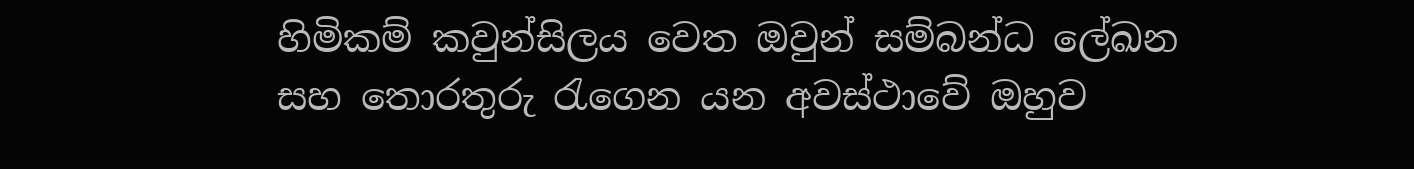හිමිකම් කවුන්සිලය වෙත ඔවුන් සම්බන්ධ ලේඛන සහ තොරතුරු රැගෙන යන අවස්ථාවේ ඔහුව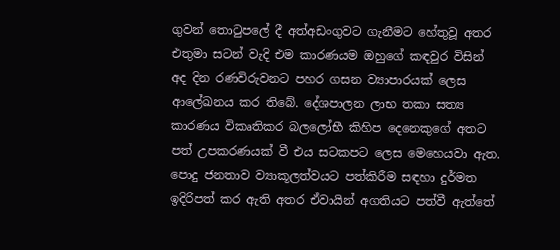ගුවන් තොටුපලේ දී අත්අඩංගුවට ගැනීමට හේතුවූ අතර එතුමා සටන් වැදි එම කාරණයම ඔහුගේ කඳවුර විසින් අද දින රණවිරුවනට පහර ගසන ව්‍යාපාරයක් ලෙස ආලේඛනය කර තිබේ. දේශපාලන ලාභ තකා සත්‍ය කාරණය විකෘතිකර බලලෝභී කිහිප දෙනෙකුගේ අතට පත් උපකරණයක් වී එය සටකපට ලෙස මෙහෙයවා ඇත. පොදු ජනතාව ව්‍යාකූලත්වයට පත්කිරීම සඳහා දුර්මත ඉදිරිපත් කර ඇති අතර ඒවායින් අගතියට පත්වී ඇත්තේ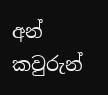අන් කවුරුන්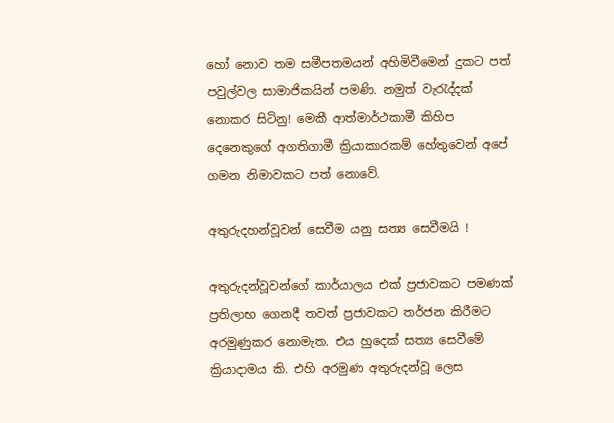හෝ නොව තම සමීපතමයන් අහිමිවීමෙන් දුකට පත් පවුල්වල සාමාජිකයින් පමණි. නමුත් වැරැද්දක් නොකර සිටිනු! මෙකී ආත්මාර්ථකාමී කිහිප දෙනෙකුගේ අගතිගාමී ක්‍රියාකාරකම් හේතුවෙන් අපේ ගමන නිමාවකට පත් නොවේ.

අතුරුදහන්වූවන් සෙවීම යනු සත්‍ය සෙවීමයි !

අතුරුදන්වූවන්ගේ කාර්යාලය එක් ප්‍රජාවකට පමණක් ප්‍රතිලාභ ගෙනදී තවත් ප්‍රජාවකට තර්ජන කිරීමට අරමුණුකර නොමැත. එය හුදෙක් සත්‍ය සෙවීමේ ක්‍රියාදාමය කි. එහි අරමුණ අතුරුදන්වූ ලෙස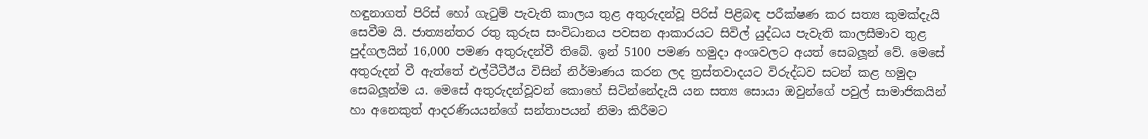හඳුනාගත් පිරිස් හෝ ගැටුම් පැවැති කාලය තුළ අතුරුදන්වූ පිරිස් පිළිබඳ පරීක්ෂණ කර සත්‍ය කුමක්දැයි සෙවීම යි. ජාත්‍යන්තර රතු කුරුස සංවිධානය පවසන ආකාරයට සිවිල් යුද්ධය පැවැති කාලසීමාව තුළ පුද්ගලයින් 16,000 පමණ අතුරුදන්වී තිබේ. ඉන් 5100 පමණ හමුදා අංශවලට අයත් සෙබලූන් වේ. මෙසේ අතුරුදන් වී ඇත්තේ එල්ටීටීඊය විසින් නිර්මාණය කරන ලද ත්‍රස්තවාදයට විරුද්ධව සටන් කළ හමුදා සෙබලූන්ම ය. මෙසේ අතුරුදන්වූවන් කොහේ සිටින්නේදැයි යන සත්‍ය සොයා ඔවුන්ගේ පවුල් සාමාජිකයින් හා අනෙකුත් ආදරණියයන්ගේ සන්තාපයන් නිමා කිරීමට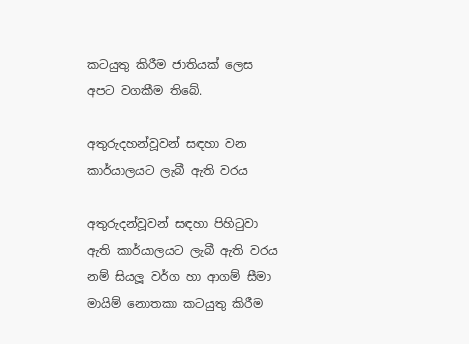කටයුතු කිරීම ජාතියක් ලෙස අපට වගකීම තිබේ.

අතුරුදහන්වූවන් සඳහා වන කාර්යාලයට ලැබී ඇති වරය

අතුරුදන්වූවන් සඳහා පිහිටුවා ඇති කාර්යාලයට ලැබී ඇති වරය නම් සියලූ වර්ග හා ආගම් සීමා මායිම් නොතකා කටයුතු කිරීම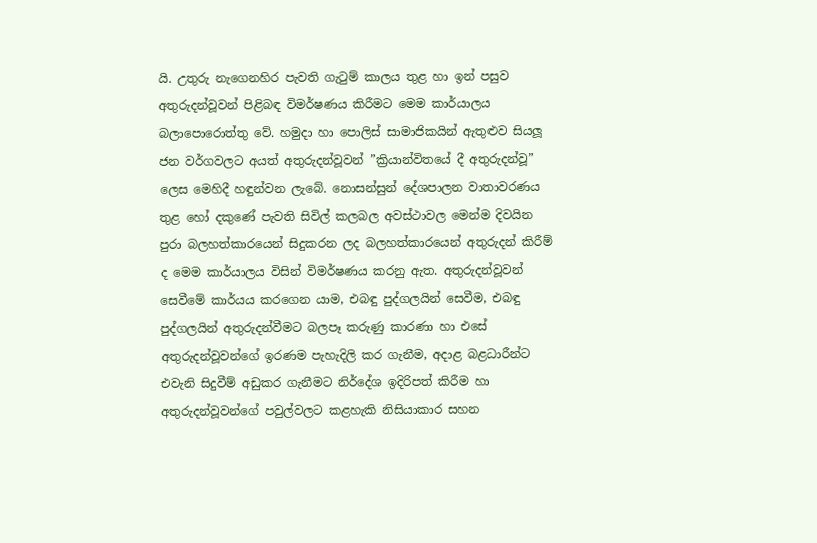යි. උතුරු නැගෙනහිර පැවති ගැටුම් කාලය තුළ හා ඉන් පසුව අතුරුදන්වූවන් පිළිබඳ විමර්ෂණය කිරීමට මෙම කාර්යාලය බලාපොරොත්තු වේ. හමුදා හා පොලිස් සාමාජිකයින් ඇතුළුව සියලූ ජන වර්ගවලට අයත් අතුරුදන්වූවන් ”ක්‍රියාන්විතයේ දී අතුරුදන්වූ” ලෙස මෙහිදී හඳුන්වන ලැබේ. නොසන්සුන් දේශපාලන වාතාවරණය තුළ හෝ දකුණේ පැවති සිවිල් කලබල අවස්ථාවල මෙන්ම දිවයින පුරා බලහත්කාරයෙන් සිදුකරන ලද බලහත්කාරයෙන් අතුරුදන් කිරීම් ද මෙම කාර්යාලය විසින් විමර්ෂණය කරනු ඇත. අතුරුදන්වූවන් සෙවීමේ කාර්යය කරගෙන යාම, එබඳු පුද්ගලයින් සෙවීම, එබඳු පුද්ගලයින් අතුරුදන්වීමට බලපෑ කරුණු කාරණා හා එසේ අතුරුදන්වූවන්ගේ ඉරණම පැහැදිලි කර ගැනීම, අදාළ බළධාරීන්ට එවැනි සිදුවීම් අඩුකර ගැනීමට නිර්දේශ ඉදිරිපත් කිරීම හා අතුරුදන්වූවන්ගේ පවුල්වලට කළහැකි නිසියාකාර සහන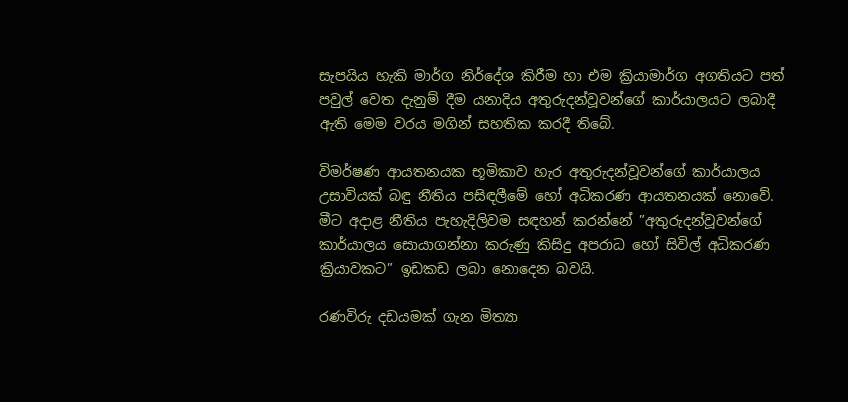සැපයිය හැකි මාර්ග නිර්දේශ කිරීම හා එම ක්‍රියාමාර්ග අගතියට පත් පවුල් වෙත දැනුම් දීම යනාදිය අතුරුදන්වූවන්ගේ කාර්යාලයට ලබාදී ඇති මෙම වරය මගින් සහතික කරදී තිබේ.

විමර්ෂණ ආයතනයක භූමිකාව හැර අතුරුදන්වූවන්ගේ කාර්යාලය උසාවියක් බඳු නීතිය පසිඳලීමේ හෝ අධිකරණ ආයතනයක් නොවේ. මීට අදාළ නීතිය පැහැදිලිවම සඳහන් කරන්නේ ”අතුරුදන්වූවන්ගේ කාර්යාලය සොයාගන්නා කරුණු කිසිදු අපරාධ හෝ සිවිල් අධිකරණ ක්‍රියාවකට” ඉඩකඩ ලබා නොදෙන බවයි.

රණවිරු දඩයමක් ගැන මිත්‍යා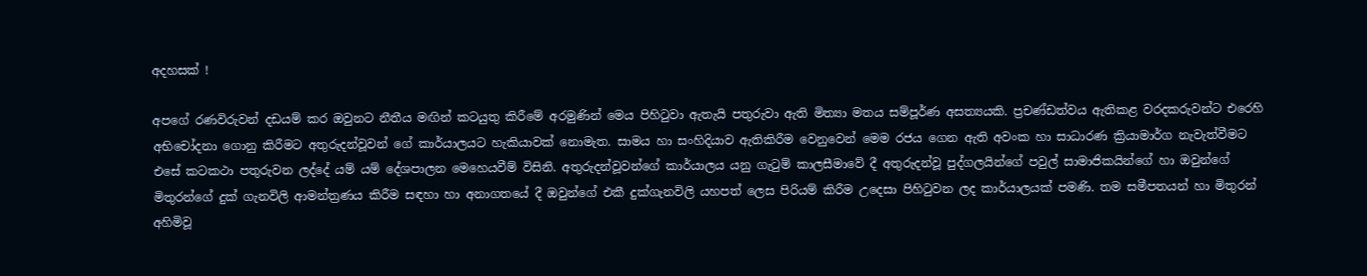අදහසක් !

අපගේ රණවිරුවන් දඩයම් කර ඔවුනට නීතීය මඟින් කටයුතු කිරීමේ අරමුණින් මෙය පිහිටුවා ඇතැයි පතුරුවා ඇති මිත්‍යා මතය සම්පූර්ණ අසත්‍යයකි. ප්‍රචණ්ඩත්වය ඇතිකළ වරදකරුවන්ට එරෙහි අභිචෝදනා ගොනු කිරීමට අතුරුදන්වූවන් ගේ කාර්යාලයට හැකියාවක් නොමැත. සාමය හා සංහිදියාව ඇතිකිරීම වෙනුවෙන් මෙම රජය ගෙන ඇති අවංක හා සාධාරණ ක්‍රියාමාර්ග නැවැත්වීමට එසේ කටකථා පතුරුවන ලද්දේ යම් යම් දේශපාලන මෙහෙයවීම් විසිනි. අතුරුදන්වූවන්ගේ කාර්යාලය යනු ගැටුම් කාලසීමාවේ දී අතුරුදන්වූ පුද්ගලයින්ගේ පවුල් සාමාජිකයින්ගේ හා ඔවුන්ගේ මිතුරන්ගේ දුක් ගැනවිලි ආමන්ත්‍රණය කිරීම සඳහා හා අනාගතයේ දී ඔවුන්ගේ එකී දුක්ගැනවිලි යහපත් ලෙස පිරියම් කිරීම උදෙසා පිහිටුවන ලද කාර්යාලයක් පමණි. තම සමීපතයන් හා මිතුරන් අහිමිවූ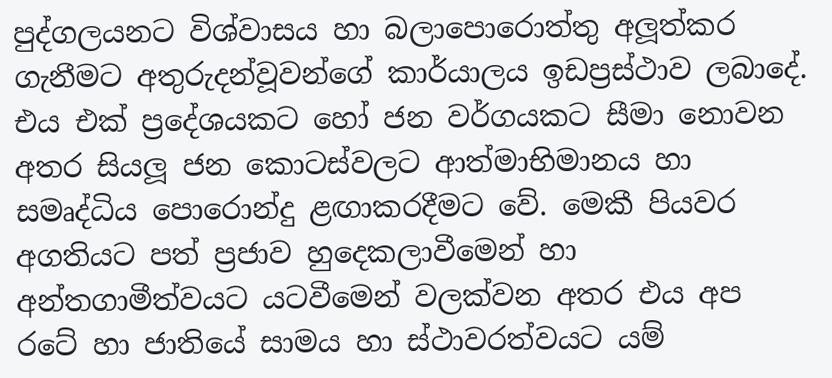පුද්ගලයනට විශ්වාසය හා බලාපොරොත්තු අලූත්කර ගැනීමට අතුරුදන්වූවන්ගේ කාර්යාලය ඉඩප්‍රස්ථාව ලබාදේ. එය එක් ප්‍රදේශයකට හෝ ජන වර්ගයකට සීමා නොවන අතර සියලූ ජන කොටස්වලට ආත්මාභිමානය හා සමෘද්ධිය පොරොන්දු ළඟාකරදීමට වේ. මෙකී පියවර අගතියට පත් ප්‍රජාව හුදෙකලාවීමෙන් හා අන්තගාමීත්වයට යටවීමෙන් වලක්වන අතර එය අප රටේ හා ජාතියේ සාමය හා ස්ථාවරත්වයට යම්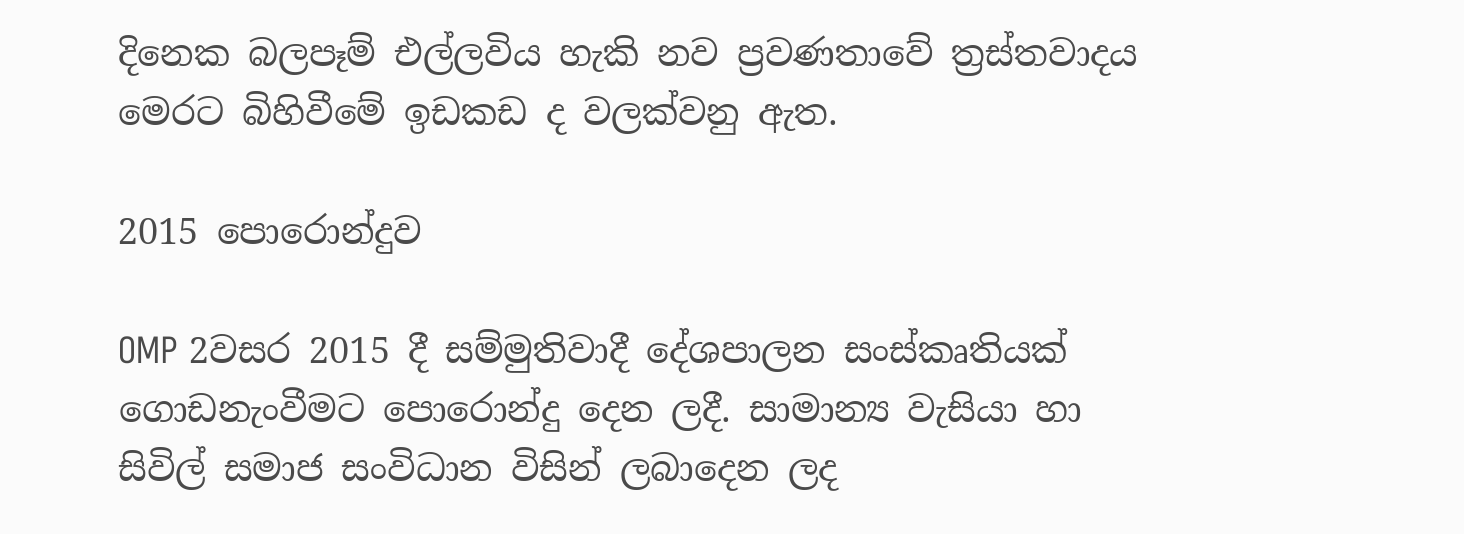දිනෙක බලපෑම් එල්ලවිය හැකි නව ප්‍රවණතාවේ ත්‍රස්තවාදය මෙරට බිහිවීමේ ඉඩකඩ ද වලක්වනු ඇත.

2015 පොරොන්දුව

OMP 2වසර 2015 දී සම්මුතිවාදී දේශපාලන සංස්කෘතියක් ගොඩනැංවීමට පොරොන්දු දෙන ලදී. සාමාන්‍ය වැසියා හා සිවිල් සමාජ සංවිධාන විසින් ලබාදෙන ලද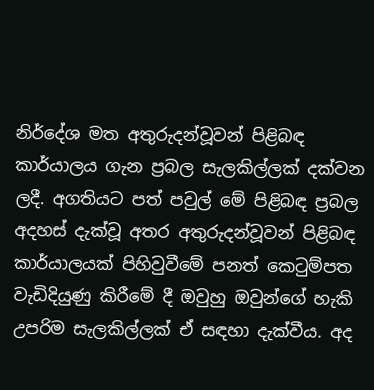නිර්දේශ මත අතුරුදන්වූවන් පිළිබඳ කාර්යාලය ගැන ප්‍රබල සැලකිල්ලක් දක්වන ලදී. අගතියට පත් පවුල් මේ පිළිබඳ ප්‍රබල අදහස් දැක්වූ අතර අතුරුදන්වූවන් පිළිබඳ කාර්යාලයක් පිහිවුවීමේ පනත් කෙටුම්පත වැඩිදියුණු කිරීමේ දී ඔවුහු ඔවුන්ගේ හැකි උපරිම සැලකිල්ලක් ඒ සඳහා දැක්වීය. අද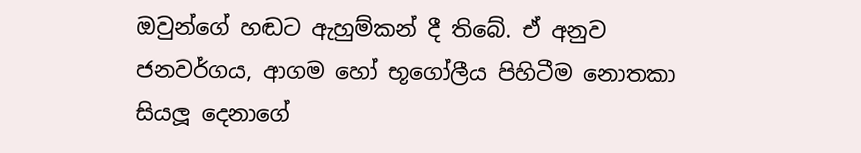ඔවුන්ගේ හඬට ඇහුම්කන් දී තිබේ. ඒ අනුව ජනවර්ගය, ආගම හෝ භූගෝලීය පිහිටීම නොතකා සියලූ දෙනාගේ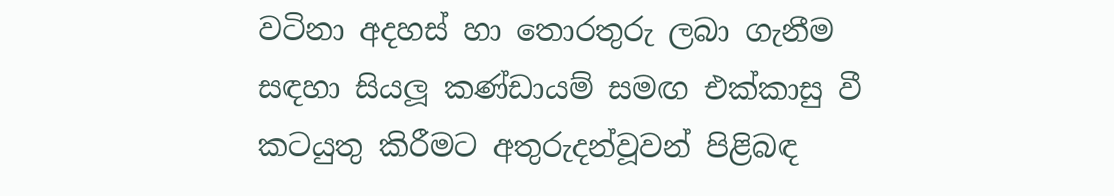වටිනා අදහස් හා තොරතුරු ලබා ගැනීම සඳහා සියලූ කණ්ඩායම් සමඟ එක්කාසු වී කටයුතු කිරීමට අතුරුදන්වූවන් පිළිබඳ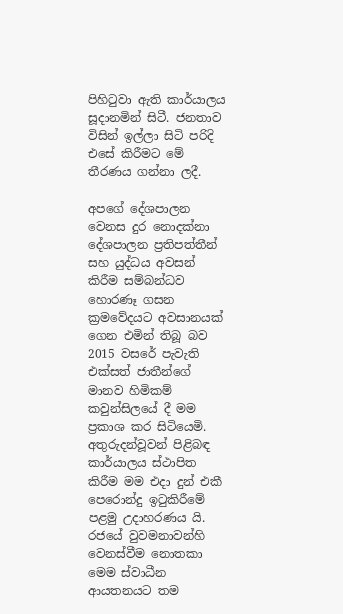පිහිටුවා ඇති කාර්යාලය සූදානමින් සිටී. ජනතාව විසින් ඉල්ලා සිටි පරිදි එසේ කිරීමට මේ තීරණය ගන්නා ලදී.

අපගේ දේශපාලන වෙනස දුර නොදක්නා දේශපාලන ප්‍රතිපත්තීන් සහ යුද්ධය අවසන් කිරීම සම්බන්ධව හොරණෑ ගසන ක්‍රමවේදයට අවසානයක් ගෙන එමින් තිබූ බව 2015 වසරේ පැවැති එක්සත් ජාතීන්ගේ මානව හිමිකම් කවුන්සිලයේ දී මම ප්‍රකාශ කර සිටියෙමි. අතුරුදන්වූවන් පිළිබඳ කාර්යාලය ස්ථාපිත කිරීම මම එදා දුන් එකී පෙරොන්දු ඉටුකිරීමේ පළමු උදාහරණය යි. රජයේ වුවමනාවන්හි වෙනස්වීම නොතකා මෙම ස්වාධීන ආයතනයට තම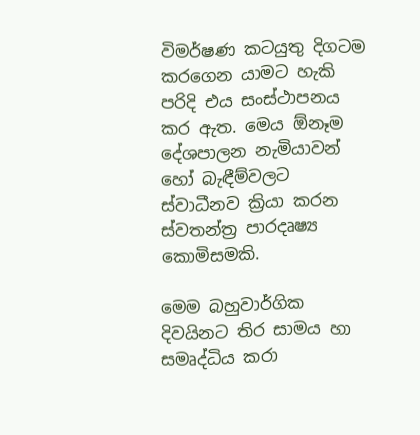විමර්ෂණ කටයුතු දිගටම කරගෙන යාමට හැකි පරිදි එය සංස්ථාපනය කර ඇත. මෙය ඕනෑම දේශපාලන නැමියාවන් හෝ බැඳීම්වලට ස්වාධීනව ක්‍රියා කරන ස්වතන්ත්‍ර පාරදෘෂ්‍ය කොමිසමකි.

මෙම බහුවාර්ගික දිවයිනට තිර සාමය හා සමෘද්ධිය කරා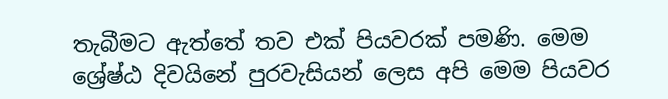තැබීමට ඇත්තේ තව එක් පියවරක් පමණි. මෙම ශ්‍රේෂ්ඨ දිවයිනේ පුරවැසියන් ලෙස අපි මෙම පියවර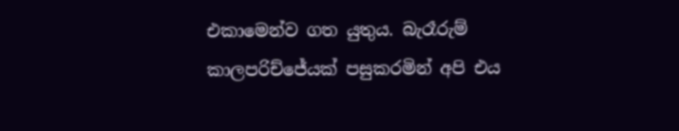එකාමෙන්ව ගත යුතුය. බැරෑරුම් කාලපරිච්ජේයක් පසුකරමින් අපි එය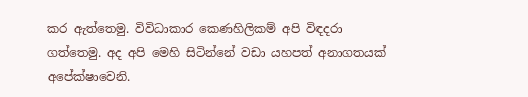කර ඇත්තෙමු. විවිධාකාර කෙණහිලිකම් අපි විඳදරා ගත්තෙමු. අද අපි මෙහි සිටින්නේ වඩා යහපත් අනාගතයක් අපේක්ෂාවෙනි.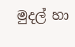මුදල් හා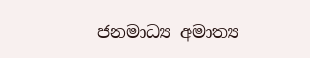ජනමාධ්‍ය අමාත්‍ය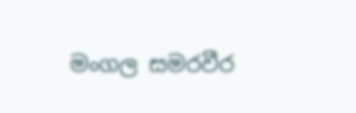මංගල සමරවීර